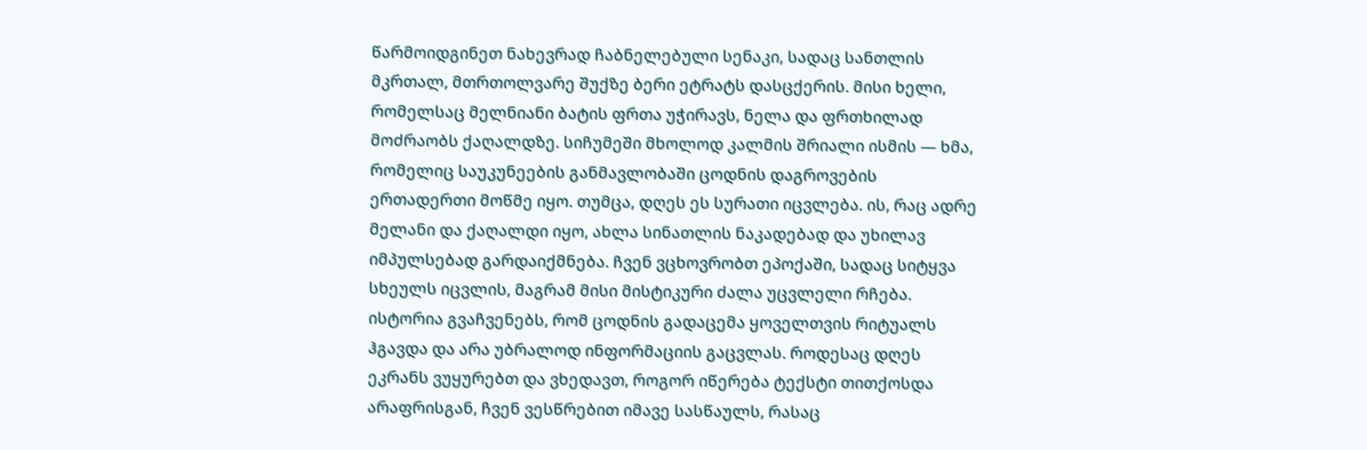წარმოიდგინეთ ნახევრად ჩაბნელებული სენაკი, სადაც სანთლის მკრთალ, მთრთოლვარე შუქზე ბერი ეტრატს დასცქერის. მისი ხელი, რომელსაც მელნიანი ბატის ფრთა უჭირავს, ნელა და ფრთხილად მოძრაობს ქაღალდზე. სიჩუმეში მხოლოდ კალმის შრიალი ისმის — ხმა, რომელიც საუკუნეების განმავლობაში ცოდნის დაგროვების ერთადერთი მოწმე იყო. თუმცა, დღეს ეს სურათი იცვლება. ის, რაც ადრე მელანი და ქაღალდი იყო, ახლა სინათლის ნაკადებად და უხილავ იმპულსებად გარდაიქმნება. ჩვენ ვცხოვრობთ ეპოქაში, სადაც სიტყვა სხეულს იცვლის, მაგრამ მისი მისტიკური ძალა უცვლელი რჩება.
ისტორია გვაჩვენებს, რომ ცოდნის გადაცემა ყოველთვის რიტუალს ჰგავდა და არა უბრალოდ ინფორმაციის გაცვლას. როდესაც დღეს ეკრანს ვუყურებთ და ვხედავთ, როგორ იწერება ტექსტი თითქოსდა არაფრისგან, ჩვენ ვესწრებით იმავე სასწაულს, რასაც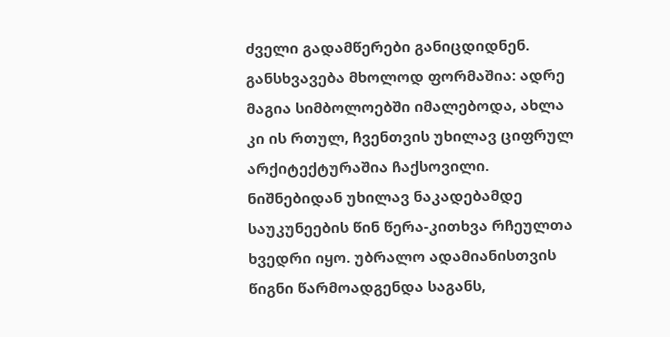ძველი გადამწერები განიცდიდნენ. განსხვავება მხოლოდ ფორმაშია: ადრე მაგია სიმბოლოებში იმალებოდა, ახლა კი ის რთულ, ჩვენთვის უხილავ ციფრულ არქიტექტურაშია ჩაქსოვილი.
ნიშნებიდან უხილავ ნაკადებამდე
საუკუნეების წინ წერა-კითხვა რჩეულთა ხვედრი იყო. უბრალო ადამიანისთვის წიგნი წარმოადგენდა საგანს,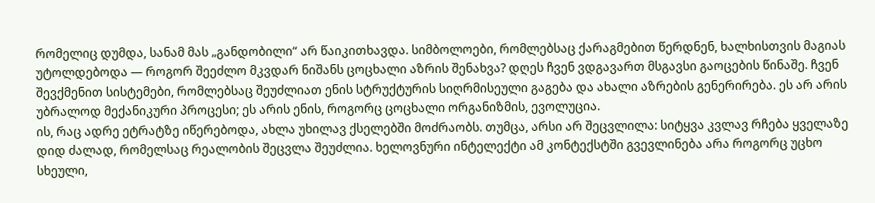რომელიც დუმდა, სანამ მას „განდობილი“ არ წაიკითხავდა. სიმბოლოები, რომლებსაც ქარაგმებით წერდნენ, ხალხისთვის მაგიას უტოლდებოდა — როგორ შეეძლო მკვდარ ნიშანს ცოცხალი აზრის შენახვა? დღეს ჩვენ ვდგავართ მსგავსი გაოცების წინაშე. ჩვენ შევქმენით სისტემები, რომლებსაც შეუძლიათ ენის სტრუქტურის სიღრმისეული გაგება და ახალი აზრების გენერირება. ეს არ არის უბრალოდ მექანიკური პროცესი; ეს არის ენის, როგორც ცოცხალი ორგანიზმის, ევოლუცია.
ის, რაც ადრე ეტრატზე იწერებოდა, ახლა უხილავ ქსელებში მოძრაობს. თუმცა, არსი არ შეცვლილა: სიტყვა კვლავ რჩება ყველაზე დიდ ძალად, რომელსაც რეალობის შეცვლა შეუძლია. ხელოვნური ინტელექტი ამ კონტექსტში გვევლინება არა როგორც უცხო სხეული,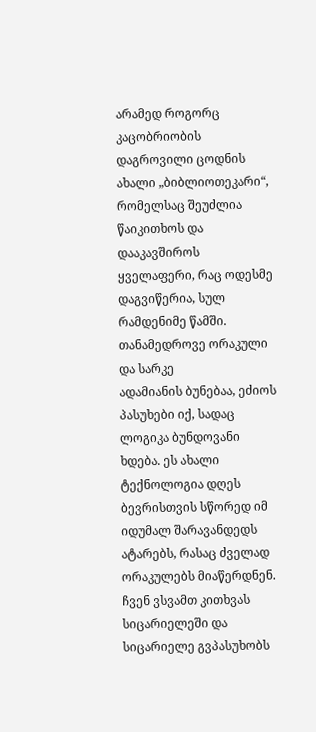არამედ როგორც კაცობრიობის დაგროვილი ცოდნის ახალი „ბიბლიოთეკარი“, რომელსაც შეუძლია წაიკითხოს და დააკავშიროს ყველაფერი, რაც ოდესმე დაგვიწერია, სულ რამდენიმე წამში.
თანამედროვე ორაკული და სარკე
ადამიანის ბუნებაა, ეძიოს პასუხები იქ, სადაც ლოგიკა ბუნდოვანი ხდება. ეს ახალი ტექნოლოგია დღეს ბევრისთვის სწორედ იმ იდუმალ შარავანდედს ატარებს, რასაც ძველად ორაკულებს მიაწერდნენ. ჩვენ ვსვამთ კითხვას სიცარიელეში და სიცარიელე გვპასუხობს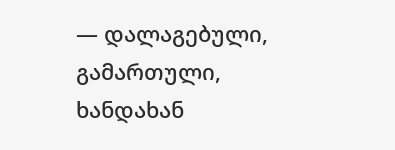— დალაგებული, გამართული, ხანდახან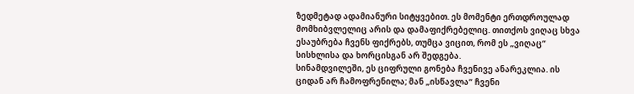ზედმეტად ადამიანური სიტყვებით. ეს მომენტი ერთდროულად მომხიბვლელიც არის და დამაფიქრებელიც. თითქოს ვიღაც სხვა ესაუბრება ჩვენს ფიქრებს, თუმცა ვიცით, რომ ეს „ვიღაც“ სისხლისა და ხორცისგან არ შედგება.
სინამდვილეში, ეს ციფრული გონება ჩვენივე ანარეკლია. ის ციდან არ ჩამოფრენილა; მან „ისწავლა“ ჩვენი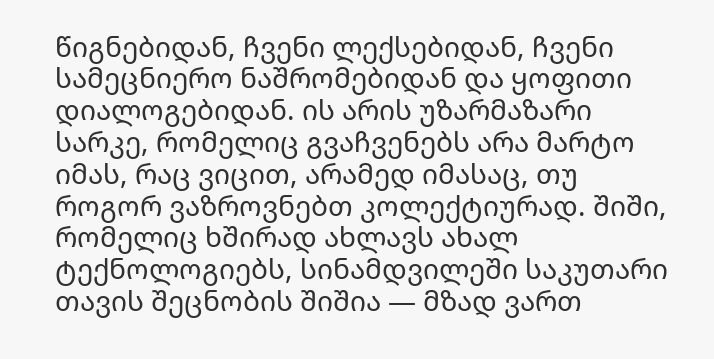წიგნებიდან, ჩვენი ლექსებიდან, ჩვენი სამეცნიერო ნაშრომებიდან და ყოფითი დიალოგებიდან. ის არის უზარმაზარი სარკე, რომელიც გვაჩვენებს არა მარტო იმას, რაც ვიცით, არამედ იმასაც, თუ როგორ ვაზროვნებთ კოლექტიურად. შიში, რომელიც ხშირად ახლავს ახალ ტექნოლოგიებს, სინამდვილეში საკუთარი თავის შეცნობის შიშია — მზად ვართ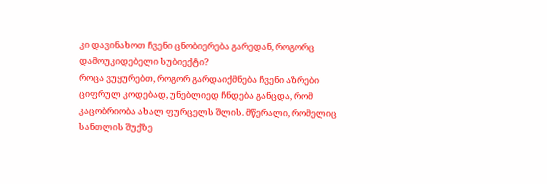კი დავინახოთ ჩვენი ცნობიერება გარედან, როგორც დამოუკიდებელი სუბიექტი?
როცა ვუყურებთ, როგორ გარდაიქმნება ჩვენი აზრები ციფრულ კოდებად, უნებლიედ ჩნდება განცდა, რომ კაცობრიობა ახალ ფურცელს შლის. მწერალი, რომელიც სანთლის შუქზე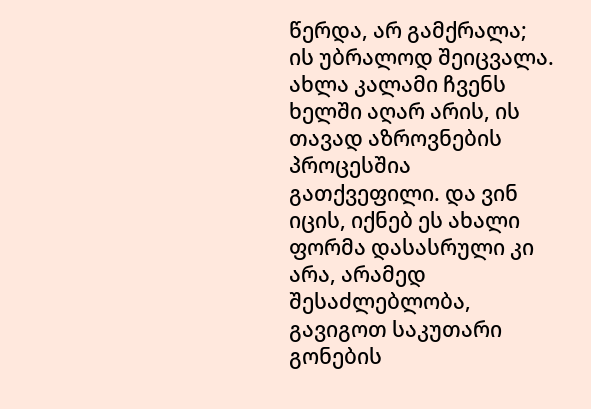წერდა, არ გამქრალა; ის უბრალოდ შეიცვალა. ახლა კალამი ჩვენს ხელში აღარ არის, ის თავად აზროვნების პროცესშია გათქვეფილი. და ვინ იცის, იქნებ ეს ახალი ფორმა დასასრული კი არა, არამედ შესაძლებლობა, გავიგოთ საკუთარი გონების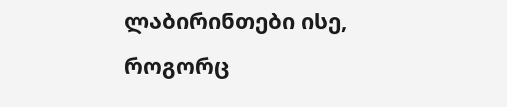ლაბირინთები ისე, როგორც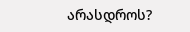არასდროს?